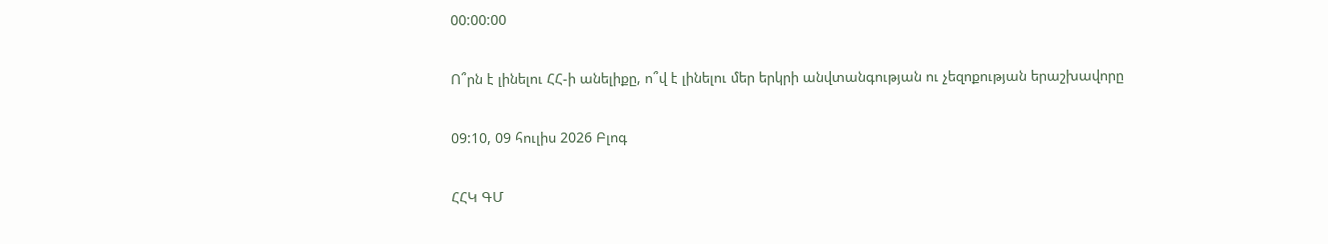00:00:00

Ո՞րն է լինելու ՀՀ-ի անելիքը, ո՞վ է լինելու մեր երկրի անվտանգության ու չեզոքության երաշխավորը

09:10, 09 հուլիս 2026 Բլոգ

ՀՀԿ ԳՄ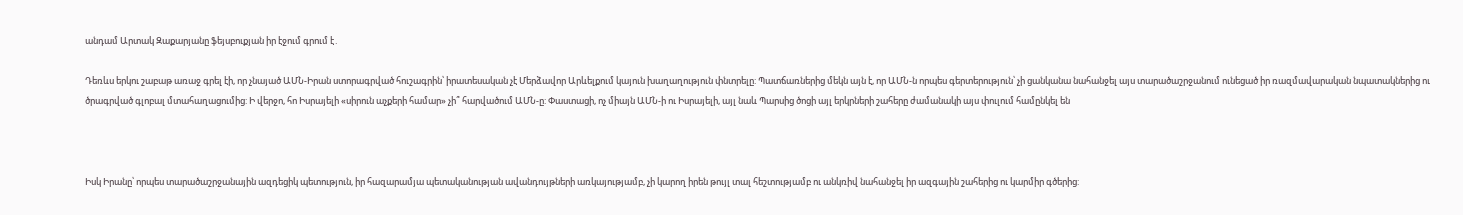անդամ Արտակ Զաքարյանը ֆեյսբուքյան իր էջում գրում է․

Դեռևս երկու շաբաթ առաջ գրել էի, որ չնայած ԱՄՆ-Իրան ստորագրված հուշագրին՝ իրատեսական չէ Մերձավոր Արևելքում կայուն խաղաղություն փնտրելը: Պատճառներից մեկն այն է, որ ԱՄՆ-ն որպես գերտերություն՝ չի ցանկանա նահանջել այս տարածաշրջանում ունեցած իր ռազմավարական նպատակներից ու ծրագրված գլոբալ մտահաղացումից: Ի վերջո, հո Իսրայելի «սիրուն աչքերի համար» չի՞ հարվածում ԱՄՆ-ը: Փաստացի, ոչ միայն ԱՄՆ-ի ու Իսրայելի, այլ նաև Պարսից ծոցի այլ երկրների շահերը ժամանակի այս փուլում համընկել են



Իսկ Իրանը՝ որպես տարածաշրջանային ազդեցիկ պետություն, իր հազարամյա պետականության ավանդույթների առկայությամբ, չի կարող իրեն թույլ տալ հեշտությամբ ու անկռիվ նահանջել իր ազգային շահերից ու կարմիր գծերից: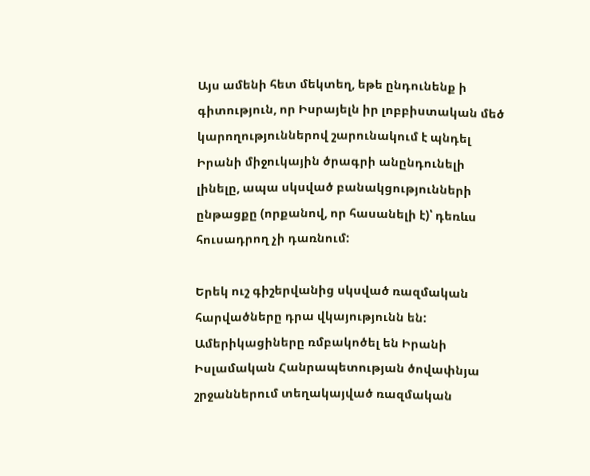Այս ամենի հետ մեկտեղ, եթե ընդունենք ի գիտություն, որ Իսրայելն իր լոբբիստական մեծ կարողություններով շարունակում է պնդել Իրանի միջուկային ծրագրի անընդունելի լինելը, ապա սկսված բանակցությունների ընթացքը (որքանով, որ հասանելի է)՝ դեռևս հուսադրող չի դառնում:

Երեկ ուշ գիշերվանից սկսված ռազմական հարվածները դրա վկայությունն են: Ամերիկացիները ռմբակոծել են Իրանի Իսլամական Հանրապետության ծովափնյա շրջաններում տեղակայված ռազմական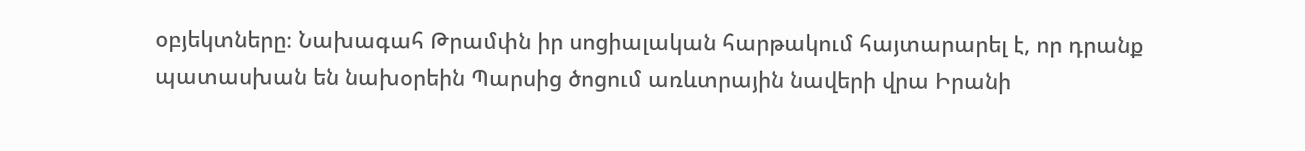օբյեկտները։ Նախագահ Թրամփն իր սոցիալական հարթակում հայտարարել է, որ դրանք պատասխան են նախօրեին Պարսից ծոցում առևտրային նավերի վրա Իրանի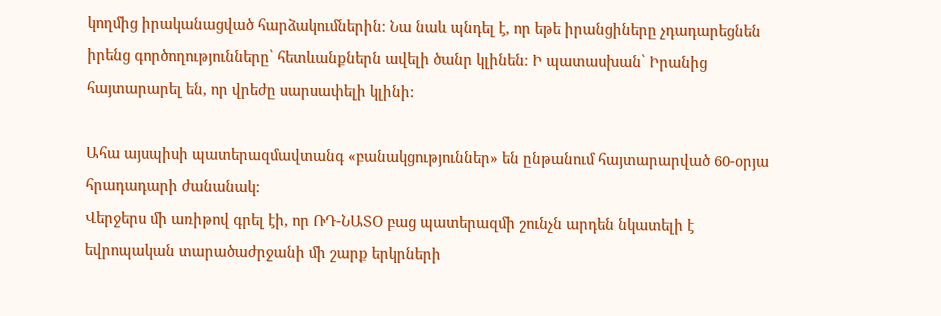կողմից իրականացված հարձակումներին։ Նա նաև պնդել է, որ եթե իրանցիները չդադարեցնեն իրենց գործողությունները՝ հետևանքներն ավելի ծանր կլինեն։ Ի պատասխան՝ Իրանից հայտարարել են, որ վրեժը սարսափելի կլինի:

Ահա այսպիսի պատերազմավտանգ «բանակցություններ» են ընթանում հայտարարված 60-օրյա հրադադարի ժանանակ:
Վերջերս մի առիթով գրել էի, որ ՌԴ-ՆԱՏՕ բաց պատերազմի շունչն արդեն նկատելի է եվրոպական տարածաժրջանի մի շարք երկրների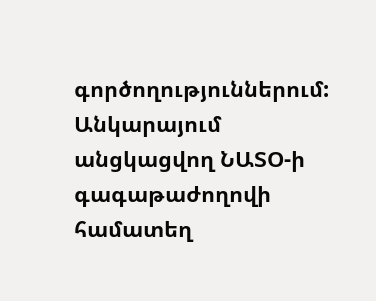գործողություններում: Անկարայում անցկացվող ՆԱՏՕ-ի գագաթաժողովի համատեղ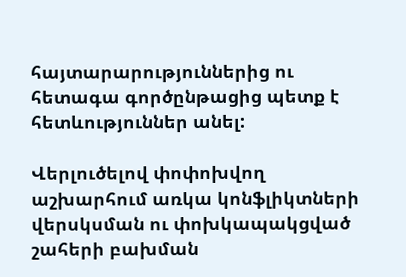հայտարարություններից ու հետագա գործընթացից պետք է հետևություններ անել:

Վերլուծելով փոփոխվող աշխարհում առկա կոնֆլիկտների վերսկսման ու փոխկապակցված շահերի բախման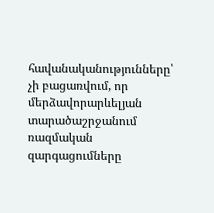հավանականությունները՝ չի բացառվում, որ մերձավորարևելյան տարածաշրջանում ռազմական զարգացումները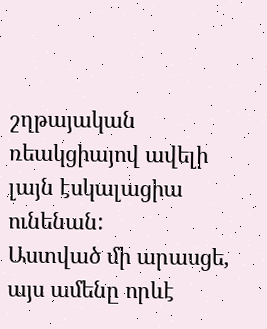շղթայական ռեակցիայով ավելի լայն էսկալացիա ունենան:
Աստված մի արասցե, այս ամենը որևէ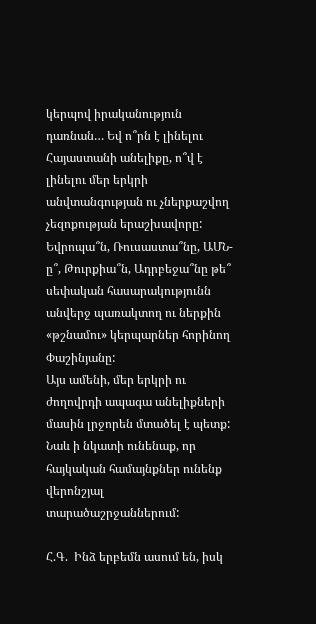կերպով իրականություն դառնան… Եվ ո՞րն է լինելու Հայաստանի անելիքը, ո՞վ է լինելու մեր երկրի անվտանգության ու չներքաշվող չեզոքության երաշխավորը: Եվրոպա՞ն, Ռուսաստա՞նը, ԱՄՆ-ը՞, Թուրքիա՞ն, Ադրբեջա՞նը թե՞ սեփական հասարակությունն անվերջ պառակտող ու ներքին «թշնամու» կերպարներ հորինող Փաշինյանը:
Այս ամենի, մեր երկրի ու ժողովրդի ապագա անելիքների մասին լրջորեն մտածել է պետք: Նաև ի նկատի ունենաք, որ հայկական համայնքներ ունենք վերոնշյալ տարածաշրջաններում:

Հ.Գ.  Ինձ երբեմն ասում են, իսկ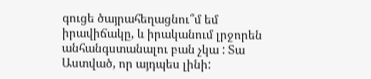գուցե ծայրահեղացնու՞մ եմ իրավիճակը, և իրականում լրջորեն անհանգստանալու բան չկա : Տա Աստված, որ այդպես լինի: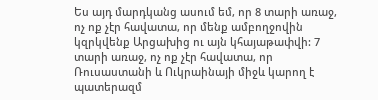Ես այդ մարդկանց ասում եմ, որ 8 տարի առաջ, ոչ ոք չէր հավատա, որ մենք ամբողջովին կզրկվենք Արցախից ու այն կհայաթափվի: 7 տարի առաջ, ոչ ոք չէր հավատա, որ Ռուսաստանի և Ուկրաինայի միջև կարող է պատերազմ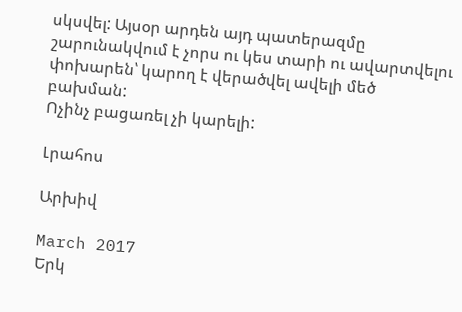սկսվել: Այսօր արդեն այդ պատերազմը շարունակվում է չորս ու կես տարի ու ավարտվելու փոխարեն՝ կարող է վերածվել ավելի մեծ բախման:
Ոչինչ բացառել չի կարելի:

Լրահոս

Արխիվ

March 2017
Երկ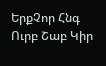ԵրքՉոր Հնգ Ուրբ Շաբ Կիր